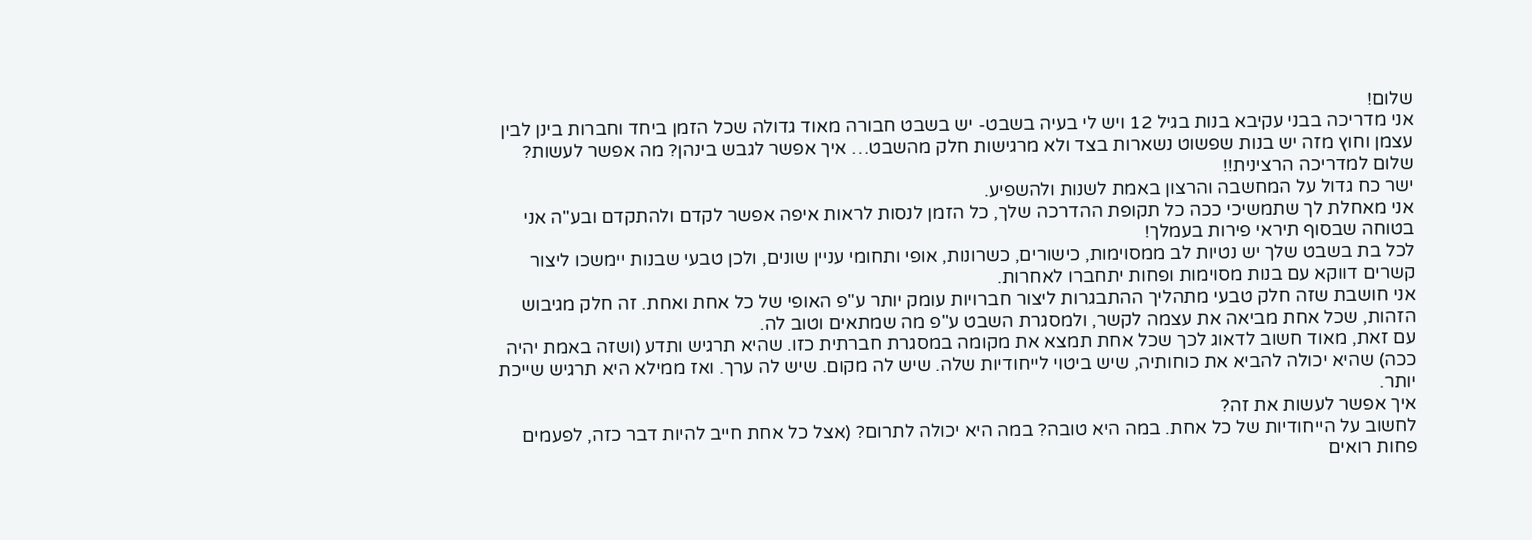שלום!
אני מדריכה בבני עקיבא בנות בגיל 12 ויש לי בעיה בשבט- יש בשבט חבורה מאוד גדולה שכל הזמן ביחד וחברות בינן לבין עצמן וחוץ מזה יש בנות שפשוט נשארות בצד ולא מרגישות חלק מהשבט… איך אפשר לגבש בינהן? מה אפשר לעשות?
שלום למדריכה הרצינית!!
ישר כח גדול על המחשבה והרצון באמת לשנות ולהשפיע.
אני מאחלת לך שתמשיכי ככה כל תקופת ההדרכה שלך, כל הזמן לנסות לראות איפה אפשר לקדם ולהתקדם ובע"ה אני בטוחה שבסוף תיראי פירות בעמלך!
לכל בת בשבט שלך יש נטיות לב ממסוימות, כישורים, כשרונות, אופי ותחומי עניין שונים, ולכן טבעי שבנות יימשכו ליצור קשרים דווקא עם בנות מסוימות ופחות יתחברו לאחרות.
אני חושבת שזה חלק טבעי מתהליך ההתבגרות ליצור חברויות עומק יותר ע"פ האופי של כל אחת ואחת. זה חלק מגיבוש הזהות, שכל אחת מביאה את עצמה לקשר, ולמסגרת השבט ע"פ מה שמתאים וטוב לה.
עם זאת, מאוד חשוב לדאוג לכך שכל אחת תמצא את מקומה במסגרת חברתית כזו. שהיא תרגיש ותדע (ושזה באמת יהיה ככה) שהיא יכולה להביא את כוחותיה, שיש ביטוי לייחודיות שלה. שיש לה מקום. שיש לה ערך. ואז ממילא היא תרגיש שייכת יותר.
איך אפשר לעשות את זה?
לחשוב על הייחודיות של כל אחת. במה היא טובה? במה היא יכולה לתרום? (אצל כל אחת חייב להיות דבר כזה, לפעמים פחות רואים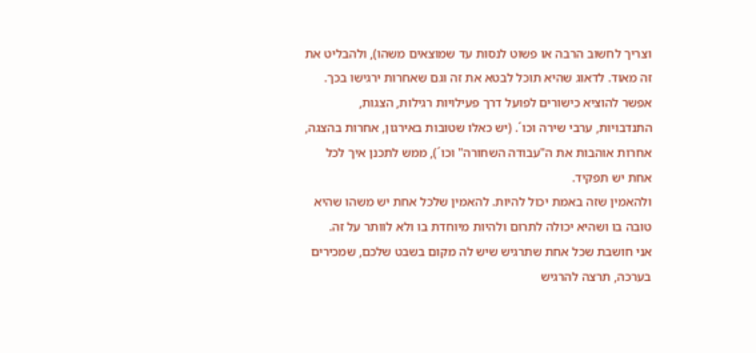וצריך לחשוב הרבה או פשוט לנסות עד שמוצאים משהו), ולהבליט את זה מאוד. לדאוג שהיא תוכל לבטא את זה וגם שאחרות ירגישו בכך.
אפשר להוציא כישורים לפועל דרך פעילויות רגילות, הצגות, התנדבויות, ערבי שירה וכו´. (יש כאלו שטובות באירגון, אחרות בהצגה, אחרות אוהבות את ה"עבודה השחורה" וכו´), ממש לתכנן איך לכל אחת יש תפקיד.
ולהאמין שזה באמת יכול להיות. להאמין שלכל אחת יש משהו שהיא טובה בו ושהיא יכולה לתרום ולהיות מיוחדת בו ולא לוותר על זה.
אני חושבת שכל אחת שתרגיש שיש לה מקום בשבט שלכם, שמכירים בערכה, תרצה להרגיש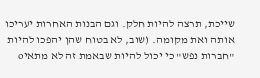שייכת, תרצה להיות חלק. וגם הבנות האחרות יעריכו אותה ואת מקומה. (שוב, לא בטוח שהן יהפכו להיות "חברות נפש" כי יכול להיות שבאמת זה לא מתאיo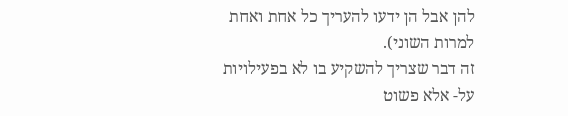להן אבל הן ידעו להעריך כל אחת ואחת למרות השוני).
זה דבר שצריך להשקיע בו לא בפעילויות על- אלא פשוט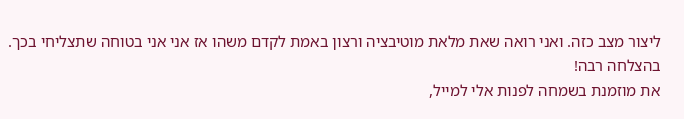ליצור מצב כזה. ואני רואה שאת מלאת מוטיבציה ורצון באמת לקדם משהו אז אני אני בטוחה שתצליחי בכך.
בהצלחה רבה!
את מוזמנת בשמחה לפנות אלי למייל,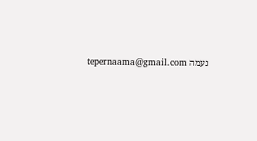נעמה tepernaama@gmail.com